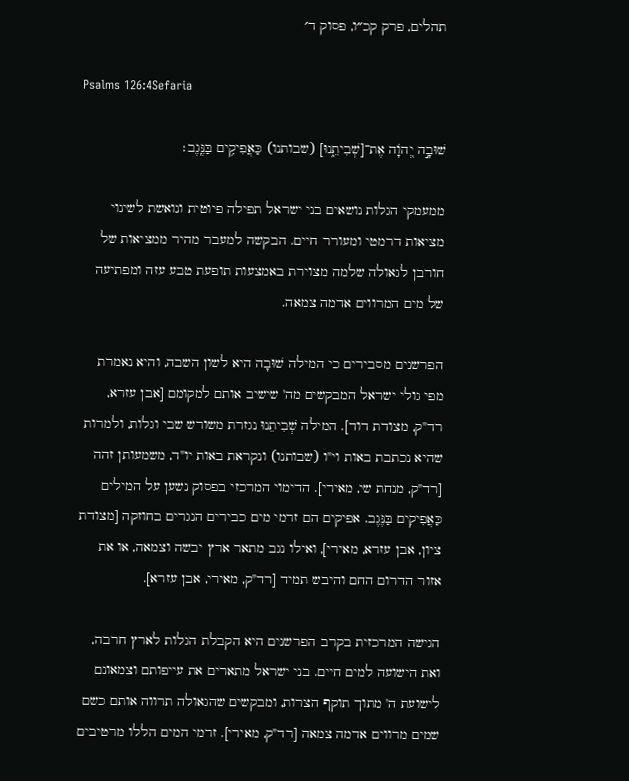תהלים, פרק קכ״ו, פסוק ד׳

Psalms 126:4Sefaria

שׁוּבָ֣ה יְ֭הֹוָה אֶת־[שְׁבִיתֵ֑נוּ] (שבותנו) כַּאֲפִיקִ֥ים בַּנֶּֽגֶב׃

ממעמקי הגלות נושאים בני ישראל תפילה פיוטית ונואשת לשינוי מציאות דרמטי ומעורר חיים. הבקשה למעבר מהיר ממציאות של חורבן לגאולה שלמה מצוירת באמצעות תופעת טבע עזה ומפתיעה של מים המרווים אדמה צמאה.

הפרשנים מסבירים כי המילה שׁוּבָה היא לשון השבה, והיא נאמרת מפי גולי ישראל המבקשים מה' שישיב אותם למקומם [אבן עזרא, רד"ק, מצודת דוד]. המילה שְׁבִיתֵנוּ נגזרת משורש שבי וגלות, ולמרות שהיא נכתבת באות וי"ו (שבותנו) ונקראת באות יו"ד, משמעותן זהה [רד"ק, מנחת שי, מאירי]. הדימוי המרכזי בפסוק נשען על המילים כַּאֲפִיקִים בַּנֶּגֶב. אפיקים הם זרמי מים כבירים הנגרים בחוזקה [מצודת ציון, אבן עזרא, מאירי], ואילו נגב מתאר ארץ יבשה וצמאה, או את אזור הדרום החם והיבש תמיד [רד"ק, מאירי, אבן עזרא].

הגישה המרכזית בקרב הפרשנים היא הקבלת הגלות לארץ חרבה, ואת הישועה למים חיים. בני ישראל מתארים את עייפותם וצמאונם לישועת ה' מתוך תוקף הצרות, ומבקשים שהגאולה תרווה אותם כשם שמים מרווים אדמה צמאה [רד"ק, מאירי]. זרמי המים הללו מרטיבים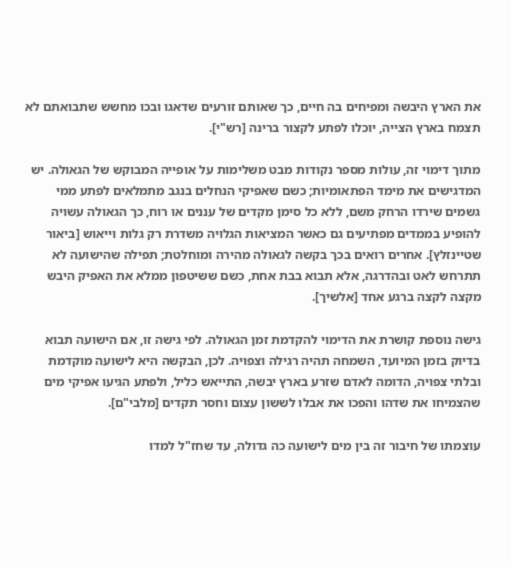את הארץ היבשה ומפיחים בה חיים, כך שאותם זורעים שדאגו ובכו מחשש שתבואתם לא תצמח בארץ הצייה, יוכלו לפתע לקצור ברינה [רש"י].

מתוך דימוי זה, עולות מספר נקודות מבט משלימות על אופייה המבוקש של הגאולה. יש המדגישים את מימד הפתאומיות; כשם שאפיקי הנחלים בנגב מתמלאים לפתע ממי גשמים שירדו הרחק משם, ללא כל סימן מקדים של עננים או רוח, כך הגאולה עשויה להופיע בממדים מפתיעים גם כאשר המציאות הגלויה משדרת רק גלות וייאוש [ביאור שטיינזלץ]. אחרים רואים בכך בקשה לגאולה מהירה ומוחלטת; תפילה שהישועה לא תתרחש לאט ובהדרגה, אלא תבוא בבת אחת, כשם ששיטפון ממלא את האפיק היבש מקצה לקצה ברגע אחד [אלשיך].

גישה נוספת קושרת את הדימוי להקדמת זמן הגאולה. לפי גישה זו, אם הישועה תבוא בדיוק בזמן המיועד, השמחה תהיה רגילה וצפויה. לכן, הבקשה היא לישועה מוקדמת ובלתי צפויה, הדומה לאדם שזרע בארץ יבשה, התייאש כליל, ולפתע הגיעו אפיקי מים שהצמיחו את שדהו והפכו את אבלו לששון עצום וחסר תקדים [מלבי"ם].

עוצמתו של חיבור זה בין מים לישועה כה גדולה, עד שחז"ל למדו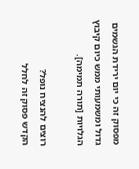מפסוק זה כי יום ירידת הגשמים גדול ומשמעותי ממש כיום קיבוץ הגלויות [תורה תמימה].

רוצים להנציח נופל?
הקדש פסוק זה לחלל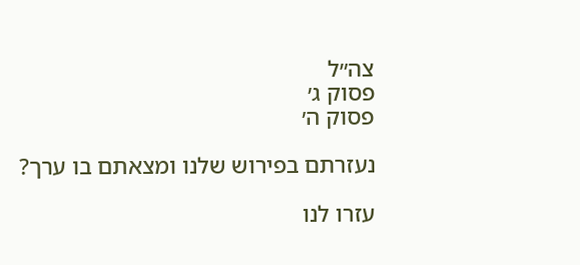צה״ל
פסוק ג׳
פסוק ה׳

נעזרתם בפירוש שלנו ומצאתם בו ערך?

עזרו לנו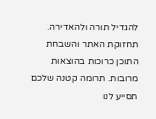להגדיל תורה ולהאדירה. תחזוקת האתר והשבחת התוכן כרוכות בהוצאות מרובות. תרומה קטנה שלכם תסייע לנו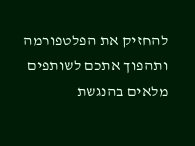להחזיק את הפלטפורמה ותהפוך אתכם לשותפים מלאים בהנגשת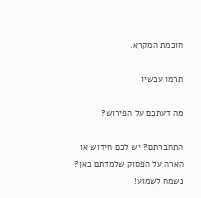חוכמת המקרא.

תרמו עכשיו

מה דעתכם על הפירוש?

התחברתם? יש לכם חידוש או הארה על הפסוק שלמדתם כאן? נשמח לשמוע!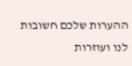ההערות שלכם חשובות לנו ועוזרות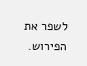לשפר את הפירוש.